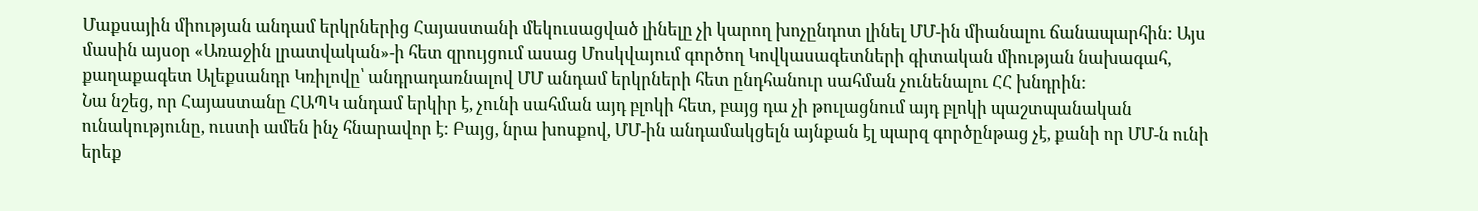Մաքսային միության անդամ երկրներից Հայաստանի մեկուսացված լինելը չի կարող խոչընդոտ լինել ՄՄ-ին միանալու ճանապարհին: Այս մասին այսօր «Առաջին լրատվական»-ի հետ զրույցում ասաց Մոսկվայում գործող Կովկասագետների գիտական միության նախագահ, քաղաքագետ Ալեքսանդր Կռիլովը՝ անդրադառնալով ՄՄ անդամ երկրների հետ ընդհանուր սահման չունենալու ՀՀ խնդրին:
Նա նշեց, որ Հայաստանը ՀԱՊԿ անդամ երկիր է, չունի սահման այդ բլոկի հետ, բայց դա չի թուլացնում այդ բլոկի պաշտպանական ունակությունը, ուստի ամեն ինչ հնարավոր է: Բայց, նրա խոսքով, ՄՄ-ին անդամակցելն այնքան էլ պարզ գործընթաց չէ, քանի որ ՄՄ-ն ունի երեք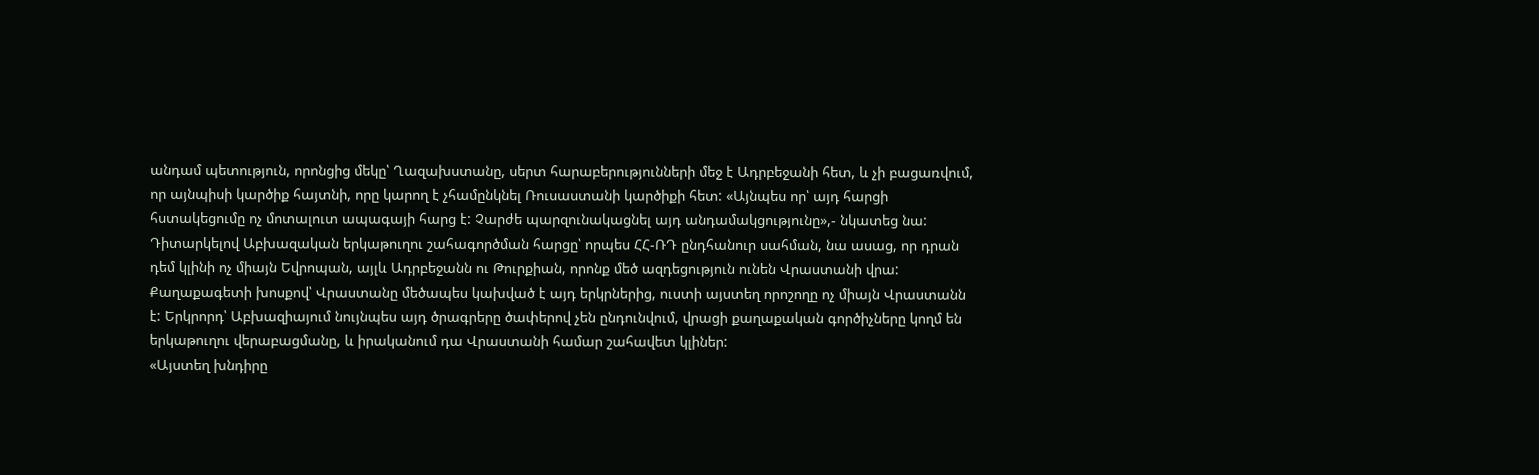անդամ պետություն, որոնցից մեկը՝ Ղազախստանը, սերտ հարաբերությունների մեջ է Ադրբեջանի հետ, և չի բացառվում, որ այնպիսի կարծիք հայտնի, որը կարող է չհամընկնել Ռուսաստանի կարծիքի հետ: «Այնպես որ՝ այդ հարցի հստակեցումը ոչ մոտալուտ ապագայի հարց է: Չարժե պարզունակացնել այդ անդամակցությունը»,- նկատեց նա:
Դիտարկելով Աբխազական երկաթուղու շահագործման հարցը՝ որպես ՀՀ-ՌԴ ընդհանուր սահման, նա ասաց, որ դրան դեմ կլինի ոչ միայն Եվրոպան, այլև Ադրբեջանն ու Թուրքիան, որոնք մեծ ազդեցություն ունեն Վրաստանի վրա: Քաղաքագետի խոսքով՝ Վրաստանը մեծապես կախված է այդ երկրներից, ուստի այստեղ որոշողը ոչ միայն Վրաստանն է: Երկրորդ՝ Աբխազիայում նույնպես այդ ծրագրերը ծափերով չեն ընդունվում, վրացի քաղաքական գործիչները կողմ են երկաթուղու վերաբացմանը, և իրականում դա Վրաստանի համար շահավետ կլիներ:
«Այստեղ խնդիրը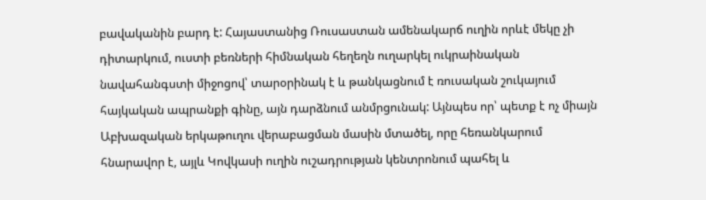բավականին բարդ է: Հայաստանից Ռուսաստան ամենակարճ ուղին որևէ մեկը չի դիտարկում, ուստի բեռների հիմնական հեղեղն ուղարկել ուկրաինական նավահանգստի միջոցով՝ տարօրինակ է և թանկացնում է ռուսական շուկայում հայկական ապրանքի գինը, այն դարձնում անմրցունակ: Այնպես որ՝ պետք է ոչ միայն Աբխազական երկաթուղու վերաբացման մասին մտածել, որը հեռանկարում հնարավոր է, այլև Կովկասի ուղին ուշադրության կենտրոնում պահել և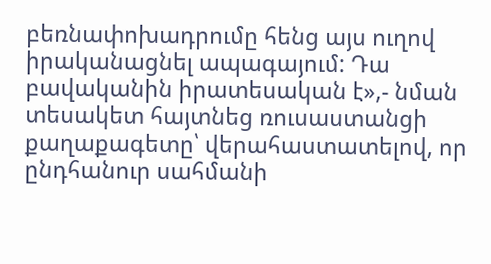բեռնափոխադրումը հենց այս ուղով իրականացնել ապագայում: Դա բավականին իրատեսական է»,- նման տեսակետ հայտնեց ռուսաստանցի քաղաքագետը՝ վերահաստատելով, որ ընդհանուր սահմանի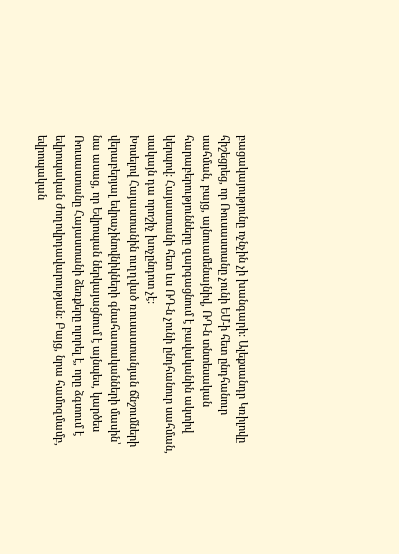բացակայությունը ոչնչին չի խանգարի: Ալեքսանդր Կռիլովը հիշեցրեց, որ Ռուսաստանը չունի ԵՄ-ի հետ ընդհանուր սահման, բայց, այնուամենայնիվ, ՌԴ-ն տնտեսական հարաբերությունները զարգացնում է բավականին ակտիվ կերպով: Հայաստանի հետ ևս ՌԴ-ն չունի ընդհանուր սահման, սակայն դա որոշիչ խոչընդոտ չէ:
Խոսելով Հայաստանին ուղղված ռուսաստանյան ճնշումների վերաբերյալ եվրաչինովնիկների գնահատականների մասին՝ նա ասաց, որ Եվրոպան ներկայացնում է այնպես, կարծես Ռուսաստանը Հայաստանի ձեռքերը ոլորել է, որը ձգտում է եվրոպական ժողովրդավարության: Բայց, նրա համոզմամբ, եվրոպական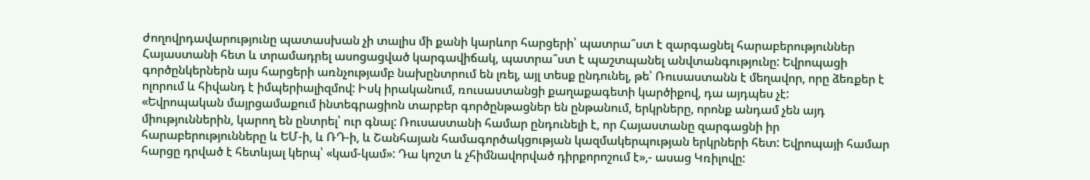ժողովրդավարությունը պատասխան չի տալիս մի քանի կարևոր հարցերի՝ պատրա՞ստ է զարգացնել հարաբերություններ Հայաստանի հետ և տրամադրել ասոցացված կարգավիճակ, պատրա՞ստ է պաշտպանել անվտանգությունը: Եվրոպացի գործընկերներն այս հարցերի առնչությամբ նախընտրում են լռել, այլ տեսք ընդունել, թե՝ Ռուսաստանն է մեղավոր, որը ձեռքեր է ոլորում և հիվանդ է իմպերիալիզմով: Իսկ իրականում, ռուսաստանցի քաղաքագետի կարծիքով, դա այդպես չէ:
«Եվրոպական մայրցամաքում ինտեգրացիոն տարբեր գործընթացներ են ընթանում, երկրները, որոնք անդամ չեն այդ միություններին, կարող են ընտրել՝ ուր գնալ: Ռուսաստանի համար ընդունելի է, որ Հայաստանը զարգացնի իր հարաբերությունները և ԵՄ-ի, և ՌԴ-ի, և Շանհայան համագործակցության կազմակերպության երկրների հետ: Եվրոպայի համար հարցը դրված է հետևյալ կերպ՝ «կամ-կամ»: Դա կոշտ և չհիմնավորված դիրքորոշում է»,- ասաց Կռիլովը: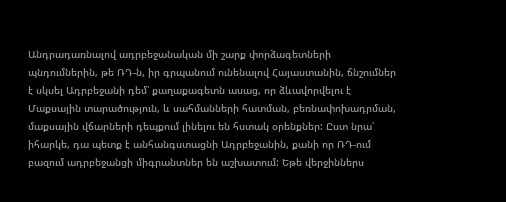Անդրադառնալով ադրբեջանական մի շարք փորձագետների պնդումներին, թե ՌԴ-ն, իր գրպանում ունենալով Հայաստանին, ճնշումներ է սկսել Ադրբեջանի դեմ՝ քաղաքագետն ասաց, որ ձևավորվելու է Մաքսային տարածություն, և սահմանների հատման, բեռնափոխադրման, մաքսային վճարների դեպքում լինելու են հստակ օրենքներ: Ըստ նրա՝ իհարկե, դա պետք է անհանգստացնի Ադրբեջանին, քանի որ ՌԴ-ում բազում ադրբեջանցի միգրանտներ են աշխատում: Եթե վերջիններս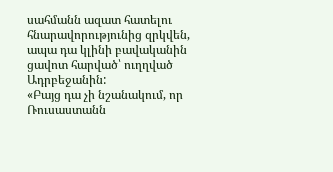սահմանն ազատ հատելու հնարավորությունից զրկվեն, ապա դա կլինի բավականին ցավոտ հարված՝ ուղղված Ադրբեջանին:
«Բայց դա չի նշանակում, որ Ռուսաստանն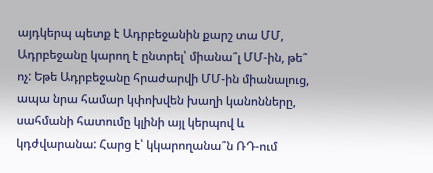այդկերպ պետք է Ադրբեջանին քարշ տա ՄՄ, Ադրբեջանը կարող է ընտրել՝ միանա՞լ ՄՄ-ին, թե՞ ոչ: Եթե Ադրբեջանը հրաժարվի ՄՄ-ին միանալուց, ապա նրա համար կփոխվեն խաղի կանոնները, սահմանի հատումը կլինի այլ կերպով և կդժվարանա: Հարց է՝ կկարողանա՞ն ՌԴ-ում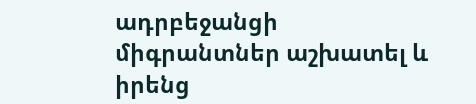ադրբեջանցի միգրանտներ աշխատել և իրենց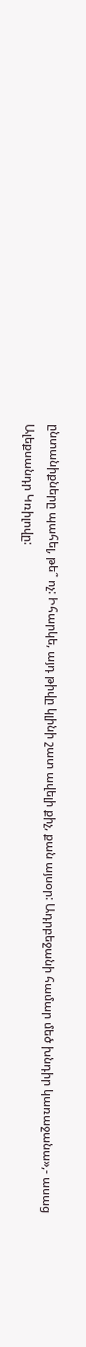ընտանիքները պահել, թե՞ ոչ: Իհարկե, այդ թիվը կլինի շատ ավելի քիչ, քան այսօր: Ադրբեջանի համար մեծ խնդիր կառաջանա»,- ասաց Ալեքսանդր Կռիլովը: